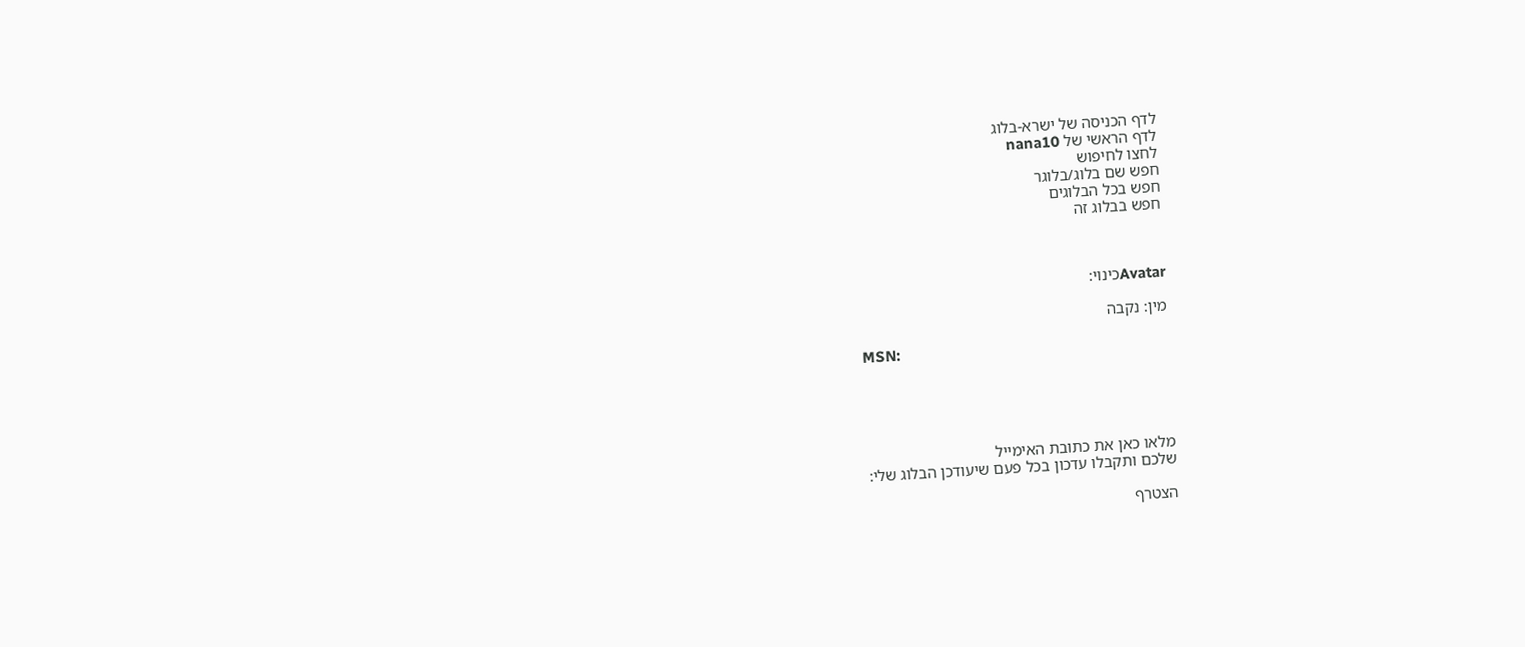לדף הכניסה של ישרא-בלוג
לדף הראשי של nana10
לחצו לחיפוש
חפש שם בלוג/בלוגר
חפש בכל הבלוגים
חפש בבלוג זה



Avatarכינוי:

מין: נקבה

MSN:





מלאו כאן את כתובת האימייל
שלכם ותקבלו עדכון בכל פעם שיעודכן הבלוג שלי:

הצטרף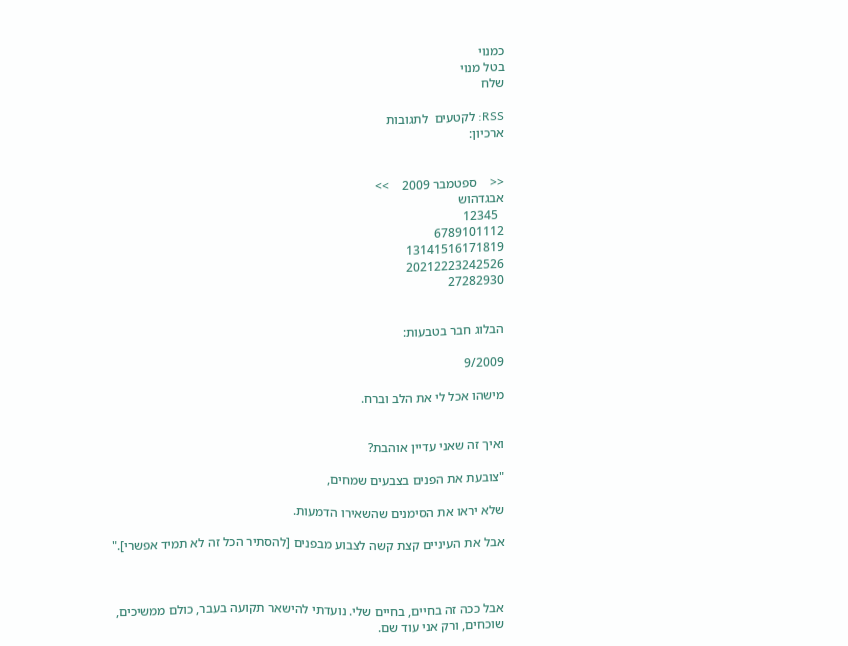כמנוי
בטל מנוי
שלח

RSS: לקטעים  לתגובות
ארכיון:


<<    ספטמבר 2009    >>
אבגדהוש
  12345
6789101112
13141516171819
20212223242526
27282930


הבלוג חבר בטבעות:

9/2009

מישהו אכל לי את הלב וברח.


ואיך זה שאני עדיין אוהבת?

"צובעת את הפנים בצבעים שמחים,

שלא יראו את הסימנים שהשאירו הדמעות.

אבל את העיניים קצת קשה לצבוע מבפנים [להסתיר הכל זה לא תמיד אפשרי]."



אבל ככה זה בחיים, בחיים שלי. נועדתי להישאר תקועה בעבר, כולם ממשיכים, שוכחים, ורק אני עוד שם.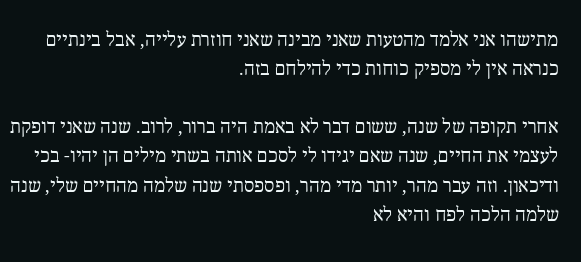מתישהו אני אלמד מהטעות שאני מבינה שאני חוזרת עלייה, אבל בינתיים כנראה אין לי מספיק כוחות כדי להילחם בזה.

אחרי תקופה של שנה, ששום דבר לא באמת היה ברור, לרוב. שנה שאני דופקת לעצמי את החיים, שנה שאם יגידו לי לסכם אותה בשתי מילים הן יהיו- בכי ודיכאון. וזה עבר מהר, יותר מדי מהר, ופספסתי שנה שלמה מהחיים שלי, שנה שלמה הלכה לפח והיא לא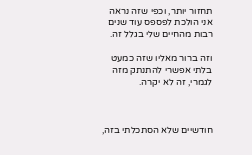תחזור יותר, וכפי שזה נראה אני הולכת לפספס עוד שנים רבות מהחיים שלי בגלל זה.

וזה ברור מאליו שזה כמעט בלתי אפשרי להתנתק מזה לגמרי, זה לא יקרה.



חודשיים שלא הסתכלתי בזה,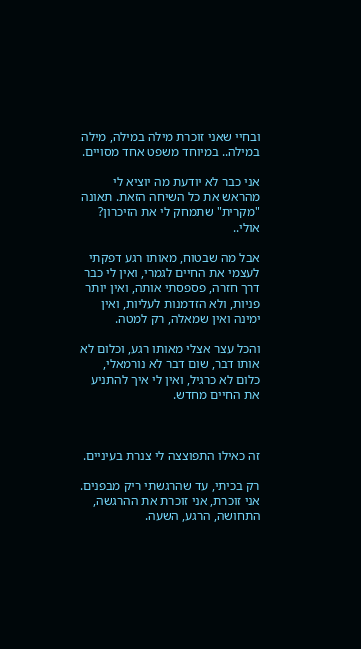ובחיי שאני זוכרת מילה במילה, מילה במילה.. במיוחד משפט אחד מסויים.

אני כבר לא יודעת מה יוציא לי מהראש את כל השיחה הזאת. תאונה "מקרית" שתמחק לי את הזיכרון? אולי..

אבל מה שבטוח, מאותו רגע דפקתי לעצמי את החיים לגמרי, ואין לי כבר דרך חזרה, פספסתי אותה, ואין יותר פניות, ולא הזדמנות לעליות, ואין ימינה ואין שמאלה, רק למטה.

והכל עצר אצלי מאותו רגע, וכלום לא אותו דבר, שום דבר לא נורמאלי, כלום לא כרגיל, ואין לי איך להתניע את החיים מחדש.



זה כאילו התפוצצה לי צנרת בעיניים.

רק בכיתי, עד שהרגשתי ריק מבפנים. אני זוכרת, אני זוכרת את ההרגשה, התחושה, הרגע, השעה.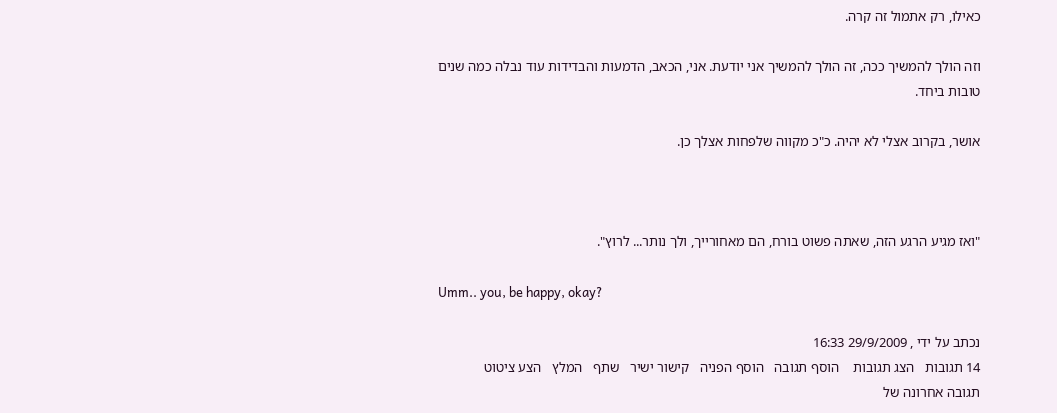כאילו, רק אתמול זה קרה.

וזה הולך להמשיך ככה, זה הולך להמשיך אני יודעת. אני, הכאב, הדמעות והבדידות עוד נבלה כמה שנים טובות ביחד.

אושר, בקרוב אצלי לא יהיה. כ"כ מקווה שלפחות אצלך כן.



"ואז מגיע הרגע הזה, שאתה פשוט בורח, הם מאחורייך, ולך נותר... לרוץ".

Umm.. you, be happy, okay?

נכתב על ידי , 29/9/2009 16:33
14 תגובות   הצג תגובות    הוסף תגובה   הוסף הפניה   קישור ישיר   שתף   המלץ   הצע ציטוט
תגובה אחרונה של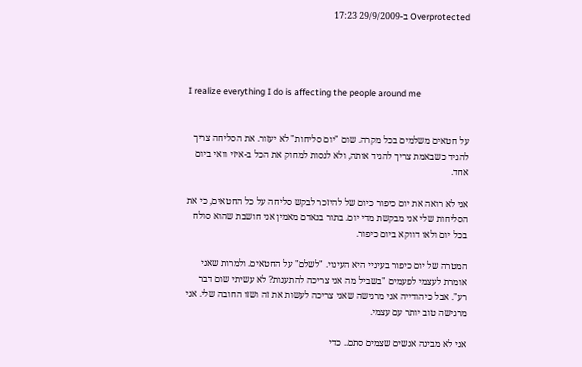Overprotected ב-29/9/2009 17:23




I realize everything I do is affecting the people around me


על חטאים משלמים בכל מקרה. שום "יום סליחות" לא יעזור. את הסליחה צריך להגיד כשבאמת צריך להגיד אותה, ולא לנסות למחוק את הכל ב-איזי וואי ביום אחד.

אני לא רואה את יום כיפור כיום של להיזכר לבקש סליחה על כל החטאים, כי את הסליחות שלי אני מבקשת מדי יום. בתור בנאדם מאמין אני חושבת שהוא סולח בכל יום ולאו דווקא ביום כיפור.

המטרה של יום כיפור בעיניי היא העינוי. "לשלם" על החטאים. ולמרות שאני אומרת לעצמי לפעמים "בשביל מה אני צריכה להתענות? לא עשיתי שום דבר רע". אבל כיהודייה אני מרגישה שאני צריכה לעשות את זה ושזו החובה שלי. אני מרגישה טוב יותר עם עצמי.

אני לא מבינה אנשים שצמים סתם.. כדי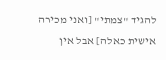להגיד "צמתי" [ואני מכירה אישית כאלה] אבל אין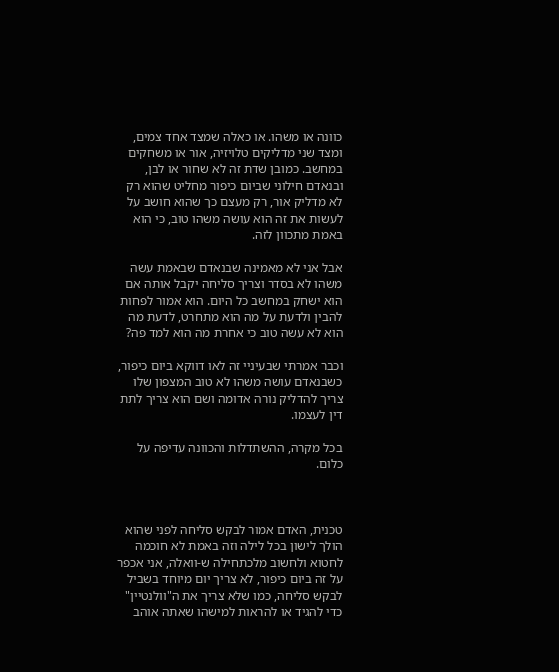כוונה או משהו. או כאלה שמצד אחד צמים, ומצד שני מדליקים טלויזיה, אור או משחקים במחשב. כמובן שדת זה לא שחור או לבן, ובנאדם חילוני שביום כיפור מחליט שהוא רק לא מדליק אור, רק מעצם כך שהוא חושב על לעשות את זה הוא עושה משהו טוב, כי הוא באמת מתכוון לזה.

אבל אני לא מאמינה שבנאדם שבאמת עשה משהו לא בסדר וצריך סליחה יקבל אותה אם הוא ישחק במחשב כל היום. הוא אמור לפחות להבין ולדעת על מה הוא מתחרט, לדעת מה הוא לא עשה טוב כי אחרת מה הוא למד פה?

וכבר אמרתי שבעיניי זה לאו דווקא ביום כיפור, כשבנאדם עושה משהו לא טוב המצפון שלו צריך להדליק נורה אדומה ושם הוא צריך לתת דין לעצמו.

בכל מקרה, ההשתדלות והכוונה עדיפה על כלום.



טכנית, האדם אמור לבקש סליחה לפני שהוא הולך לישון בכל לילה וזה באמת לא חוכמה לחטוא ולחשוב מלכתחילה ש-וואלה, אני אכפר על זה ביום כיפור, לא צריך יום מיוחד בשביל לבקש סליחה, כמו שלא צריך את ה"וולנטיין" כדי להגיד או להראות למישהו שאתה אוהב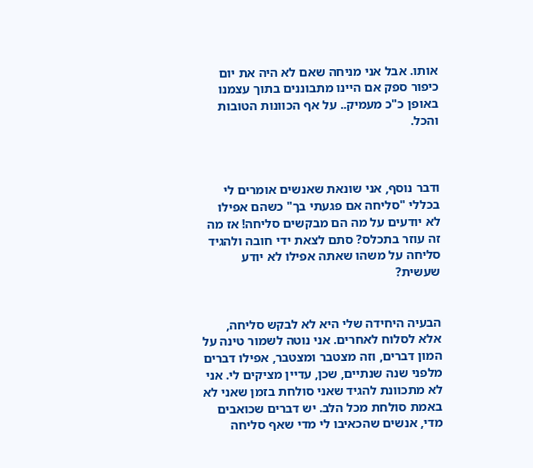אותו. אבל אני מניחה שאם לא היה את יום כיפור ספק אם היינו מתבוננים בתוך עצמנו באופן כ"כ מעמיק.. על אף הכוונות הטובות והכל.



ודבר נוסף, אני שונאת שאנשים אומרים לי בכללי "סליחה אם פגעתי בך" כשהם אפילו לא יודעים על מה הם מבקשים סליחה! אז מה זה עוזר בתכלס? סתם לצאת ידי חובה ולהגיד סליחה על משהו שאתה אפילו לא יודע שעשית?


הבעיה היחידה שלי היא לא לבקש סליחה, אלא לסלוח לאחרים. אני נוטה לשמור טינה על המון דברים, וזה מצטבר ומצטבר, אפילו דברים מלפני שנה שנתיים, שכן, עדיין מציקים לי. אני לא מתכוונת להגיד שאני סולחת בזמן שאני לא באמת סולחת מכל הלב. יש דברים שכואבים מדי, אנשים שהכאיבו לי מדי שאף סליחה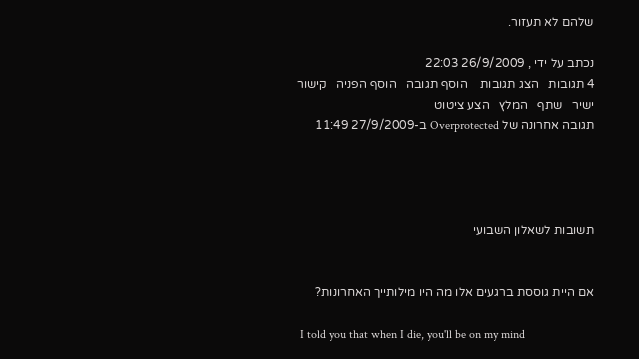שלהם לא תעזור.

נכתב על ידי , 26/9/2009 22:03
4 תגובות   הצג תגובות    הוסף תגובה   הוסף הפניה   קישור ישיר   שתף   המלץ   הצע ציטוט
תגובה אחרונה של Overprotected ב-27/9/2009 11:49




תשובות לשאלון השבועי


אם היית גוססת ברגעים אלו מה היו מילותייך האחרונות?

 I told you that when I die, you'll be on my mind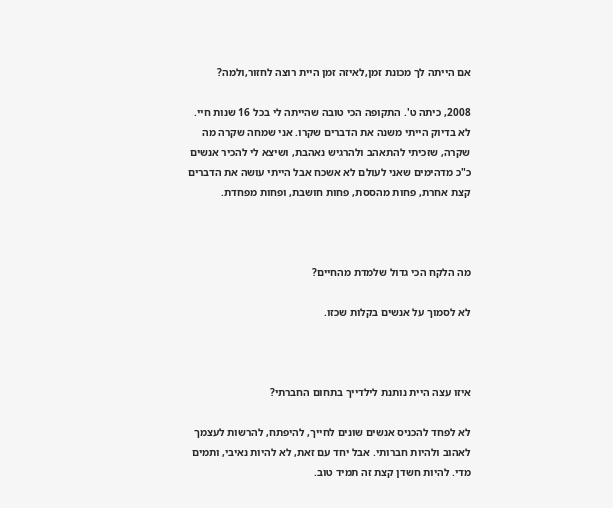אם הייתה לך מכונת זמן,לאיזה זמן היית רוצה לחזור,ולמה?

2008, כיתה ט'. התקופה הכי טובה שהייתה לי בכל 16 שנות חיי. לא בדיוק הייתי משנה את הדברים שקרו. אני שמחה שקרה מה שקרה, שזכיתי להתאהב ולהרגיש נאהבת, ושיצא לי להכיר אנשים כ"כ מדהימים שאני לעולם לא אשכח אבל הייתי עושה את הדברים קצת אחרת, פחות מהססת, פחות חושבת, ופחות מפחדת.



מה הלקח הכי גדול שלמדת מהחיים?

לא לסמוך על אנשים בקלות שכזו.



איזו עצה היית נותנת לילדייך בתחום החברתי?

לא לפחד להכניס אנשים שונים לחייך, להיפתח, להרשות לעצמך לאהוב ולהיות חברותי. אבל יחד עם זאת, לא להיות נאיבי, ותמים מדי. להיות חשדן קצת זה תמיד טוב.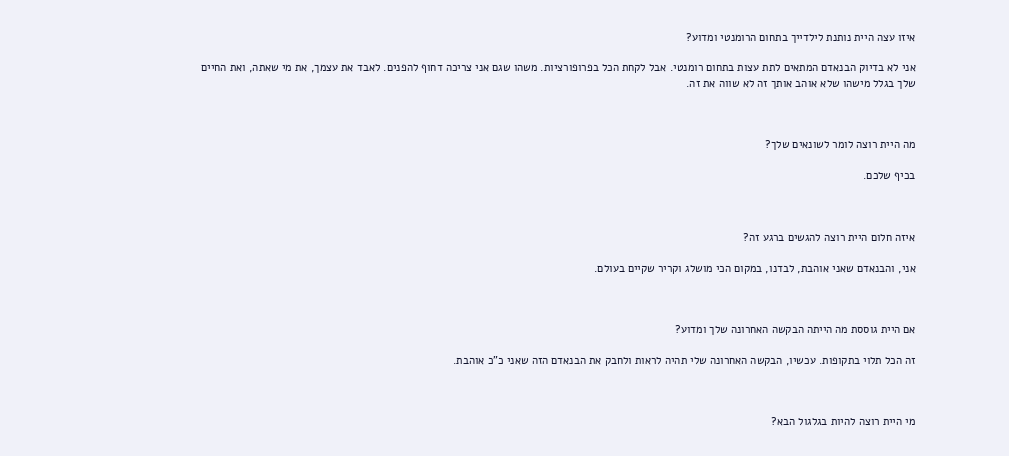איזו עצה היית נותנת לילדייך בתחום הרומנטי ומדוע?

אני לא בדיוק הבנאדם המתאים לתת עצות בתחום רומנטי. אבל לקחת הכל בפרופורציות. משהו שגם אני צריכה דחוף להפנים. לאבד את עצמך, את מי שאתה, ואת החיים שלך בגלל מישהו שלא אוהב אותך זה לא שווה את זה.



מה היית רוצה לומר לשונאים שלך?

בכיף שלכם.



איזה חלום היית רוצה להגשים ברגע זה?

אני, והבנאדם שאני אוהבת, לבדנו, במקום הכי מושלג וקריר שקיים בעולם.



אם היית גוססת מה הייתה הבקשה האחרונה שלך ומדוע?

זה הכל תלוי בתקופות. עכשיו, הבקשה האחרונה שלי תהיה לראות ולחבק את הבנאדם הזה שאני כ"כ אוהבת.



מי היית רוצה להיות בגלגול הבא?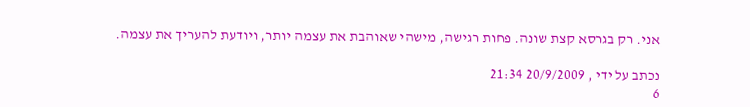אני. רק בגרסא קצת שונה. פחות רגישה, מישהי שאוהבת את עצמה יותר, ויודעת להעריך את עצמה.

נכתב על ידי , 20/9/2009 21:34
6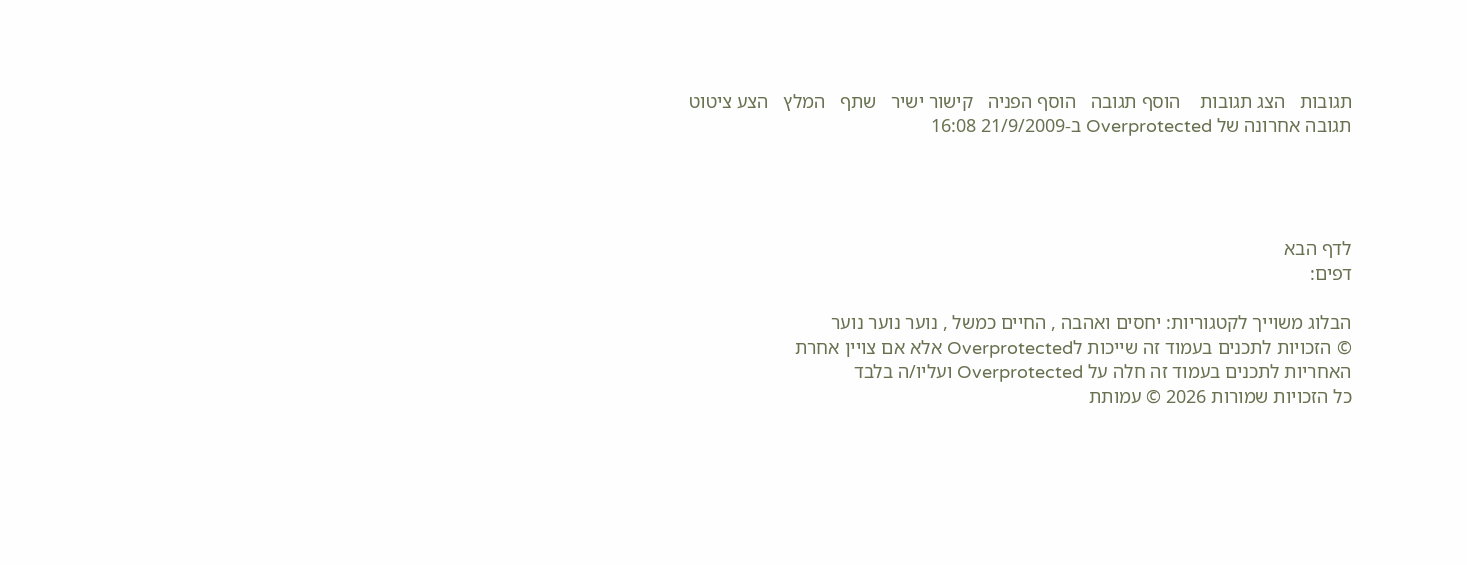תגובות   הצג תגובות    הוסף תגובה   הוסף הפניה   קישור ישיר   שתף   המלץ   הצע ציטוט
תגובה אחרונה של Overprotected ב-21/9/2009 16:08




לדף הבא
דפים:

הבלוג משוייך לקטגוריות: יחסים ואהבה , החיים כמשל , נוער נוער נוער
© הזכויות לתכנים בעמוד זה שייכות לOverprotected אלא אם צויין אחרת
האחריות לתכנים בעמוד זה חלה על Overprotected ועליו/ה בלבד
כל הזכויות שמורות 2026 © עמותת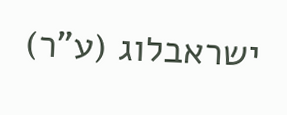ישראבלוג (ע"ר)